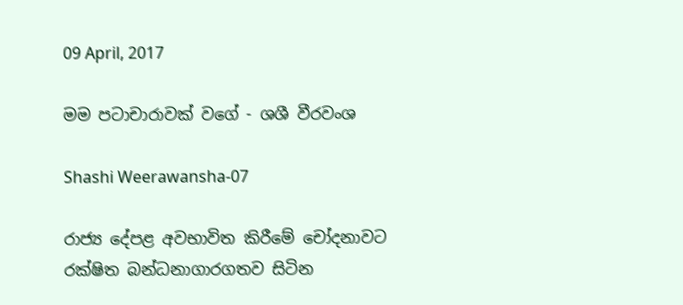09 April, 2017

මම පටාචාරාවක් වගේ - ශශී වීරවංශ

Shashi Weerawansha-07

රාජ්‍ය දේපළ අවභාවිත කිරීමේ චෝදනාවට රක්ෂිත බන්ධනාගාරගතව සිටින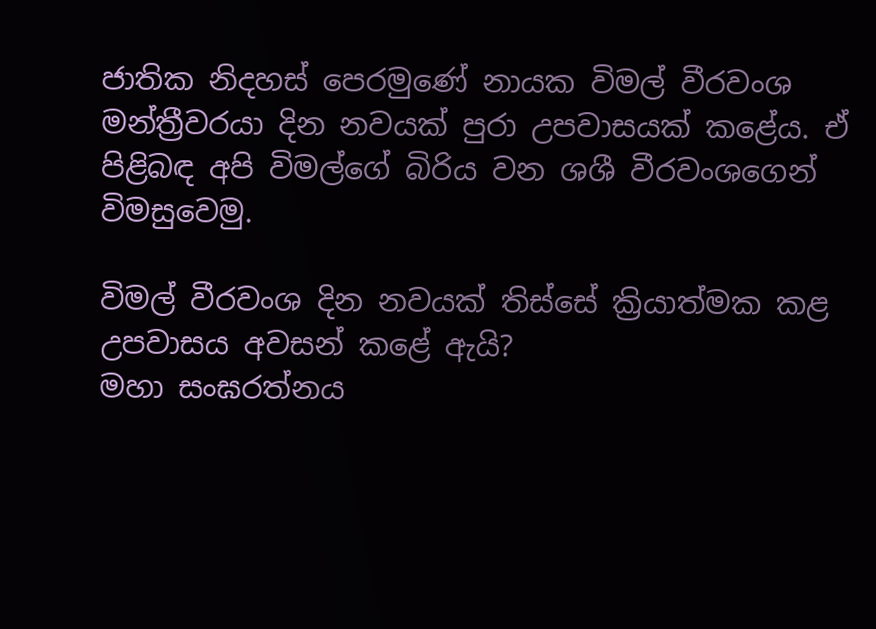ජාතික නිදහස් පෙරමුණේ නායක විමල් වීරවංශ මන්ත්‍රීවරයා දින නවයක් පුරා උපවාසයක් කළේය. ඒ පිළිබඳ අපි විමල්ගේ බිරිය වන ශශී වීරවංශගෙන් විමසුවෙමු.

විමල් වීරවංශ දින නවයක් තිස්සේ ක්‍රියාත්මක කළ උපවාසය අවසන් කළේ ඇයි?
මහා සංඝරත්නය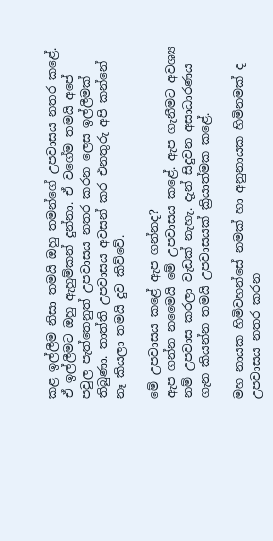කළ ඉල්ලීම නිසා තමයි ඔහු තමන්ගේ උපවාසය නතර කළේ. ඒ ඉල්ලීමට ඔහු ඇහුම්කන් දුන්නා. ඒ වගේම තමයි අපේ පවුල පැත්තෙනුත් උපවාසය නතර කරන ලෙස ඉල්ලීමක් තිබුණා. තාත්ති උපවාසය අවසන් කර එනතුරු අපි කන්නේ නෑ කියලා තමයි දුව කිව්වේ.

මේ උපවාසය කළේ ඇප ගන්නද?
ඇප ගන්න නමෛයි මේ උපවාසය කළේ. ඇප ගැනීමට අවශ්‍ය නම් උපවාස කරලා වැඩක් නැහැ. දැන් සිදුවන අසාධාරණය ගැන කියන්න තමයි උපවාසයක් ක්‍රියාත්මක කළේ.

මහ නායක හිමිවහන්සේ නමක් හා අනුනායක හිමිනමක් ද උපවාසය නතර කරන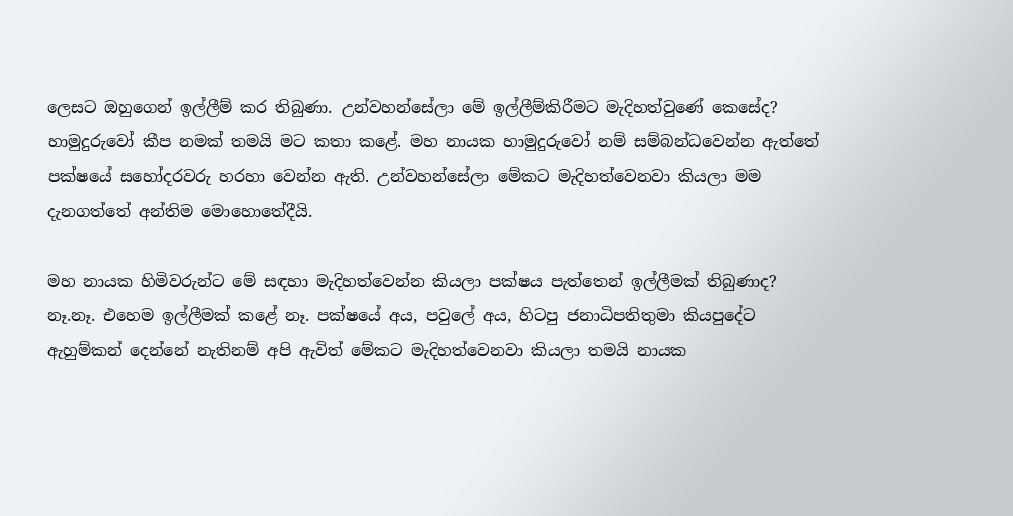ලෙසට ඔහුගෙන් ඉල්ලීම් කර තිබුණා. උන්වහන්සේලා මේ ඉල්ලීම්කිරීමට මැදිහත්වුණේ කෙසේද?
හාමුදුරුවෝ කීප නමක් තමයි මට කතා කළේ. මහ නායක හාමුදුරුවෝ නම් සම්බන්ධවෙන්න ඇත්තේ පක්ෂයේ සහෝදරවරු හරහා වෙන්න ඇති. උන්වහන්සේලා මේකට මැදිහත්වෙනවා කියලා මම දැනගත්තේ අන්තිම මොහොතේදීයි.

මහ නායක හිමිවරුන්ට මේ සඳහා මැදිහත්වෙන්න කියලා පක්ෂය පැත්තෙන් ඉල්ලීමක් තිබුණාද?
නෑ.නෑ. එහෙම ඉල්ලීමක් කළේ නෑ. පක්ෂයේ අය, පවු‍ලේ අය, හිටපු ජනාධිපතිතුමා කියපුදේට ඇහුම්කන් දෙන්නේ නැතිනම් අපි ඇවිත් මේකට මැදිහත්වෙනවා කියලා තමයි නායක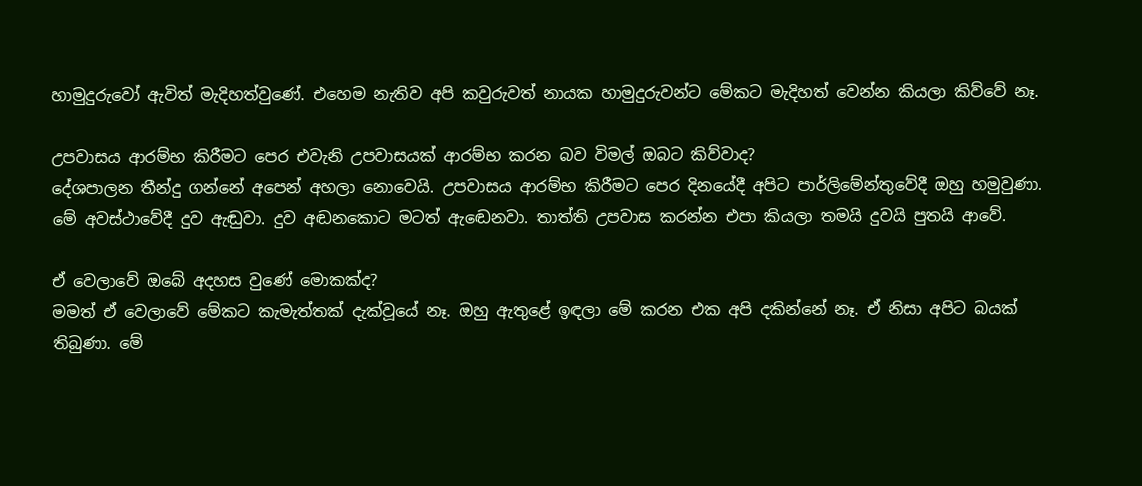හාමුදුරුවෝ ඇවිත් මැදිහත්වුණේ. එහෙම නැතිව අපි කවුරුවත් නායක හාමුදුරුවන්ට මේකට මැදිහත් වෙන්න කියලා කිව්වේ නෑ.

උපවාසය ආරම්භ කිරීමට පෙර එවැනි උපවාසයක් ආරම්භ කරන බව විමල් ඔබට කිව්වාද?
දේශපාලන තීන්දු ගන්නේ අපෙන් අහලා නොවෙයි. උපවාසය ආරම්භ කිරීමට පෙර දිනයේදී අපිට පාර්ලිමේන්තුවේදී ඔහු හමුවුණා. මේ අවස්ථාවේදී දුව ඇඬුවා. දුව අඬනකොට මටත් ඇඬෙනවා. තාත්ති උපවාස කරන්න එපා කියලා තමයි දුවයි පුතයි ආවේ.

ඒ වෙලාවේ ඔබේ අදහස වුණේ මොකක්ද?
මමත් ඒ වෙලාවේ මේකට කැමැත්තක් දැක්වූයේ නෑ. ඔහු ඇතුළේ ඉඳලා මේ කරන එක අපි දකින්නේ නෑ. ඒ නිසා අපිට බයක් තිබුණා. මේ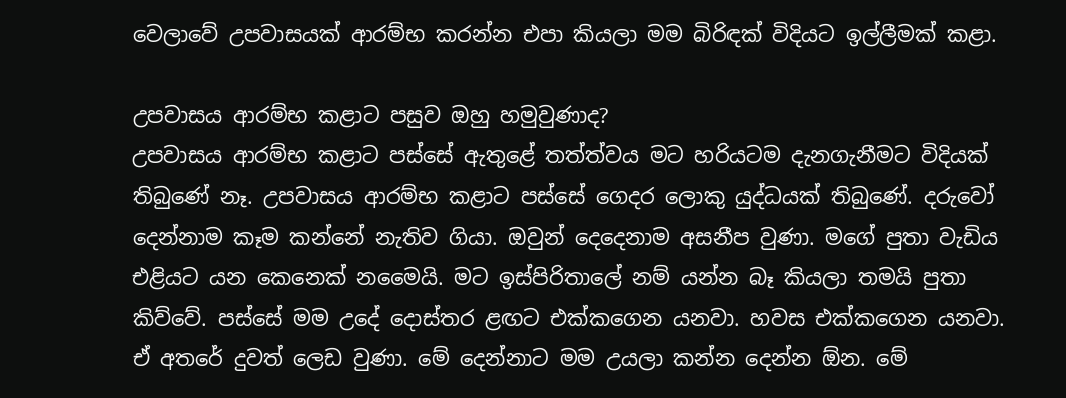වෙලාවේ උපවාසයක් ආරම්භ කරන්න එපා කියලා මම බිරිඳක් විදියට ඉල්ලීමක් කළා.

උපවාසය ආරම්භ කළාට පසුව ඔහු හමුවුණාද?
උපවාසය ආරම්භ කළාට පස්සේ ඇතුළේ තත්ත්වය මට හරියටම දැනගැනීමට විදියක් තිබුණේ නෑ. උපවාසය ආරම්භ කළාට පස්සේ ගෙදර ලොකු යුද්ධයක් තිබුණේ. දරුවෝ දෙන්නාම කෑම කන්නේ නැතිව ගියා. ඔවුන් දෙදෙනාම අසනීප වුණා. මගේ පුතා වැඩිය එළියට යන කෙනෙක් නමෛයි. මට ඉස්පිරිතා‍ලේ නම් යන්න බෑ කියලා තමයි පුතා කිව්වේ. පස්සේ මම උදේ දොස්තර ළඟට එක්කගෙන යනවා. හවස එක්කගෙන යනවා. ඒ අතරේ දුවත් ලෙඩ වුණා. මේ දෙන්නාට මම උයලා කන්න දෙන්න ඕන. මේ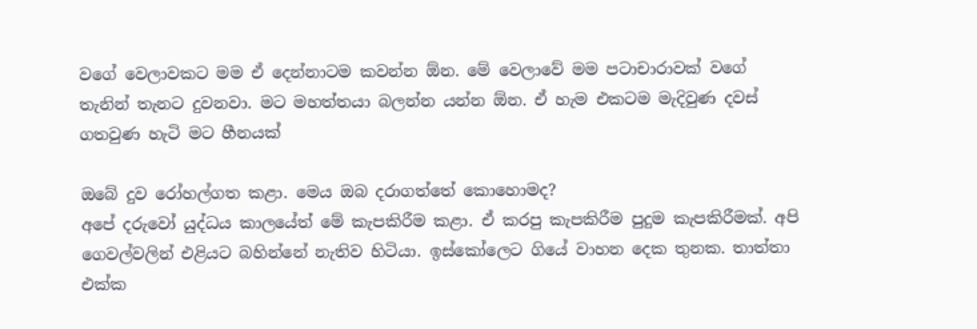වගේ වෙලාවකට මම ඒ දෙන්නාටම කවන්න ඕන. මේ වෙලාවේ මම පටාචාරාවක් වගේ තැනින් තැනට දුවනවා. මට මහත්තයා බලන්න යන්න ඕන. ඒ හැම එකටම මැදිවුණ දවස් ගතවුණ හැටි මට හීනයක්

ඔබේ දුව රෝහල්ගත කළා. මෙය ඔබ දරාගත්තේ කොහොමද?
අපේ දරුවෝ යුද්ධය කාලයේත් මේ කැපකිරීම කළා. ඒ කරපු කැපකිරීම පුදුම කැපකිරීමක්. අපි ගෙවල්වලින් එළියට බහින්නේ නැතිව හිටියා. ඉස්කෝලෙට ගියේ වාහන දෙක තුනක. තාත්තා එක්ක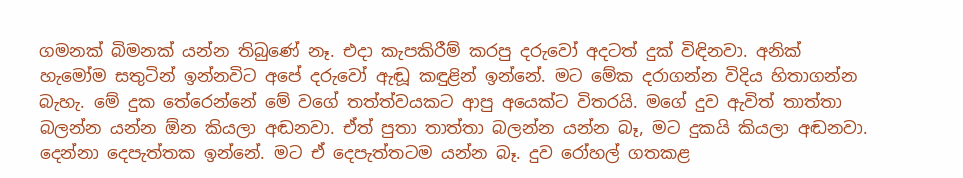ගමනක් බිමනක් යන්න තිබුණේ නෑ. එදා කැපකිරීම් කරපු දරුවෝ අදටත් දුක් විඳිනවා. අනික් හැමෝම සතුටින් ඉන්නවිට අපේ දරුවෝ ඇඬූ කඳුළින් ඉන්නේ. මට මේක දරාගන්න විදිය හිතාගන්න බැහැ. මේ දුක තේරෙන්නේ මේ වගේ තත්ත්වයකට ආපු අයෙක්ට විතරයි. මගේ දුව ඇවිත් තාත්තා බලන්න යන්න ඕන කියලා අඬනවා. ඒත් පුතා තාත්තා බලන්න යන්න බෑ, මට දුකයි කියලා අඬනවා. දෙන්නා දෙපැත්තක ඉන්නේ. මට ඒ දෙපැත්තටම යන්න බෑ. දුව රෝහල් ගතකළ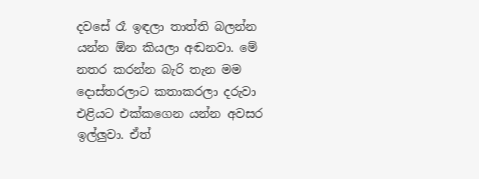දවසේ රෑ ඉඳලා තාත්ති බලන්න යන්න ඕන කියලා අඬනවා. මේ නතර කරන්න බැරි තැන මම දොස්තරලාට කතාකරලා දරුවා එළියට එක්කගෙන යන්න අවසර ඉල්ලුවා. ඒත්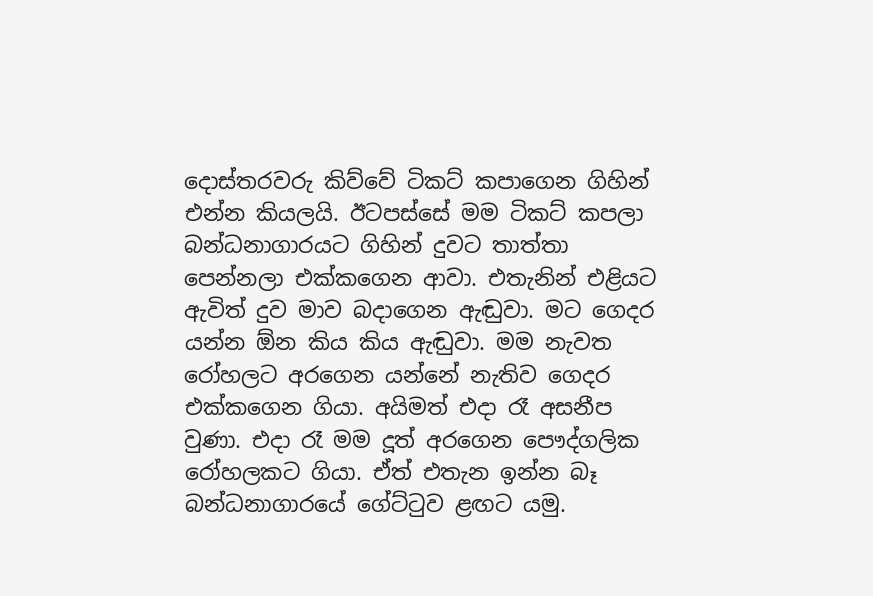දොස්තරවරු කිව්වේ ටිකට් කපාගෙන ගිහින් එන්න කියලයි. ඊටපස්සේ මම ටිකට් කපලා බන්ධනාගාරයට ගිහින් දුවට තාත්තා පෙන්නලා එක්කගෙන ආවා. එතැනින් එළියට ඇවිත් දුව මාව බදාගෙන ඇඬුවා. මට ගෙදර යන්න ඕන කිය කිය ඇඬුවා. මම නැවත රෝහලට අරගෙන යන්නේ නැතිව ගෙදර එක්කගෙන ගියා. අයිමත් එදා රෑ අසනීප වුණා. එදා රෑ මම දූත් අරගෙන පෞද්ගලික රෝහලකට ගියා. ඒත් එතැන ඉන්න බෑ බන්ධනාගාරයේ ගේට්ටුව ළඟට යමු.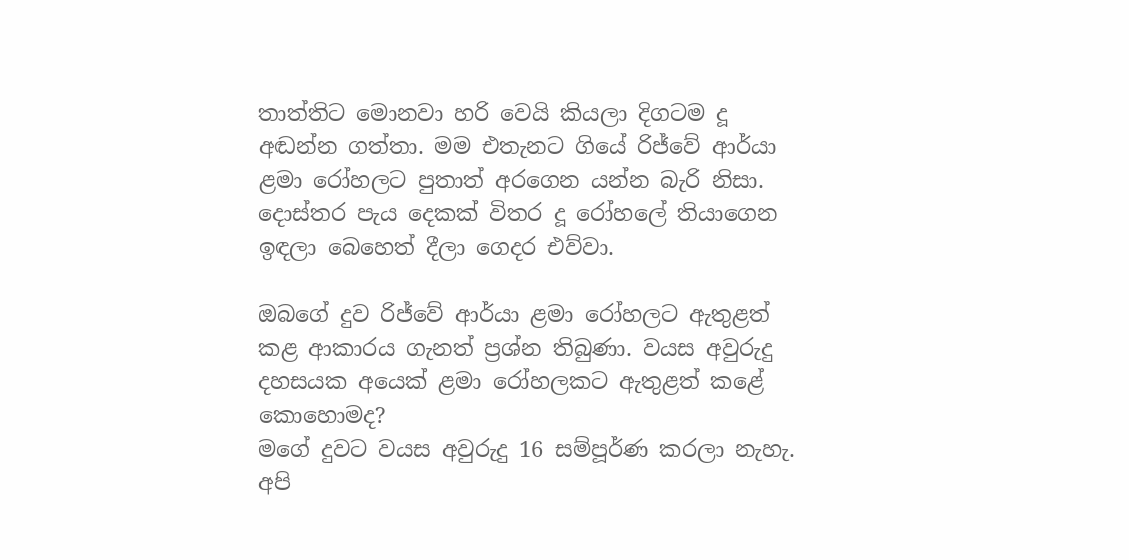තාත්තිට මොනවා හරි වෙයි කියලා දිගටම දූ අඬන්න ගත්තා. මම එතැනට ගියේ රිජ්වේ ආර්යා ළමා රෝහලට පුතාත් අරගෙන යන්න බැරි නිසා. දොස්තර පැය දෙකක් විතර දූ රෝහ‍ලේ තියාගෙන ඉඳලා බෙහෙත් දීලා ගෙදර එව්වා.

ඔබගේ දුව රිජ්වේ ආර්යා ළමා රෝහලට ඇතුළත් කළ ආකාරය ගැනත් ප්‍රශ්න තිබුණා. වයස අවුරුදු දහසයක අයෙක් ළමා රෝහලකට ඇතුළත් කළේ කොහොමද?
මගේ දුවට වයස අවුරුදු 16 සම්පූර්ණ කරලා නැහැ. අපි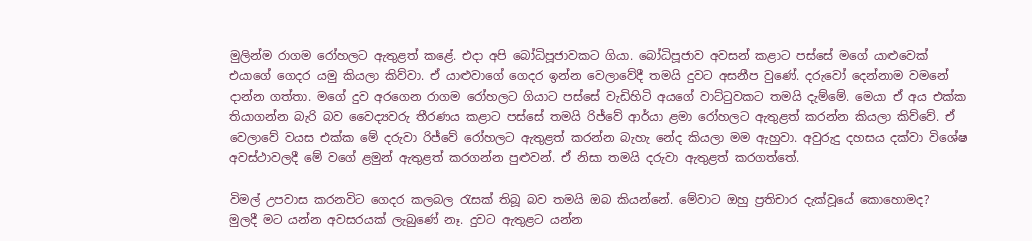මුලින්ම රාගම රෝහලට ඇතුළත් කළේ. එදා අපි බෝධිපූජාවකට ගියා. බෝධිපූජාව අවසන් කළාට පස්සේ මගේ යාළුවෙක් එයාගේ ගෙදර යමු කියලා කිව්වා. ඒ යාළුවාගේ ගෙදර ඉන්න වෙලාවේදී තමයි දුවට අසනීප වුණේ. දරුවෝ දෙන්නාම වමනේ දාන්න ගත්තා. මගේ දුව අරගෙන රාගම රෝහලට ගියාට පස්සේ වැඩිහිටි අයගේ වාට්ටුවකට තමයි දැම්මේ. මෙයා ඒ අය එක්ක තියාගන්න බැරි බව වෛද්‍යවරු තීරණය කළාට පස්සේ තමයි රිජ්වේ ආර්යා ළමා රෝහලට ඇතුළත් කරන්න කියලා කිව්වේ. ඒ වෙලාවේ වයස එක්ක මේ දරුවා රිජ්වේ රෝහලට ඇතුළත් කරන්න බැහැ නේද කියලා මම ඇහුවා. අවුරුදු දහසය දක්වා විශේෂ අවස්ථාවලදී මේ වගේ ළමුන් ඇතුළත් කරගන්න පුළුවන්. ඒ නිසා තමයි දරුවා ඇතුළත් කරගත්තේ.

විමල් උපවාස කරනවිට ගෙදර කලබල රැසක් තිබූ බව තමයි ඔබ කියන්නේ. මේවාට ඔහු ප්‍රතිචාර දැක්වූයේ කොහොමද?
මුලදී මට යන්න අවසරයක් ලැබුණේ නෑ. දුවට ඇතුළට යන්න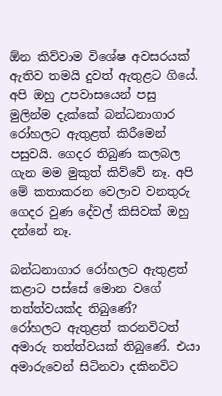ඕන කිව්වාම විශේෂ අවසරයක් ඇතිව තමයි දුවත් ඇතුළට ගියේ. අපි ඔහු උපවාසයෙන් පසු මුලින්ම දැක්කේ බන්ධනාගාර රෝහලට ඇතුළත් කිරීමෙන් පසුවයි. ගෙදර තිබුණ කලබල ගැන මම මුකුත් කිව්වේ නෑ. අපි මේ කතාකරන වෙලාව වනතුරු ගෙදර වුණ දේවල් කිසිවක් ඔහු දන්නේ නෑ.

බන්ධනාගාර රෝහලට ඇතුළත් කළාට පස්සේ මොන වගේ තත්ත්වයක්ද තිබුණේ?
රෝහලට ඇතුළත් කරනවිටත් අමාරු තත්ත්වයක් තිබුණේ. එයා අමාරුවෙන් සිටිනවා දකිනවිට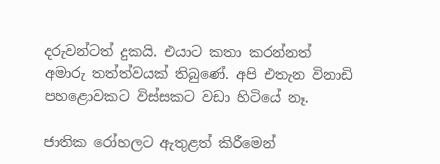දරුවන්ටත් දුකයි. එයාට කතා කරන්නත් අමාරු තත්ත්වයක් තිබුණේ. අපි එතැන විනාඩි පහළොවකට විස්සකට වඩා හිටියේ නෑ.

ජාතික රෝහලට ඇතුළත් කිරීමෙන්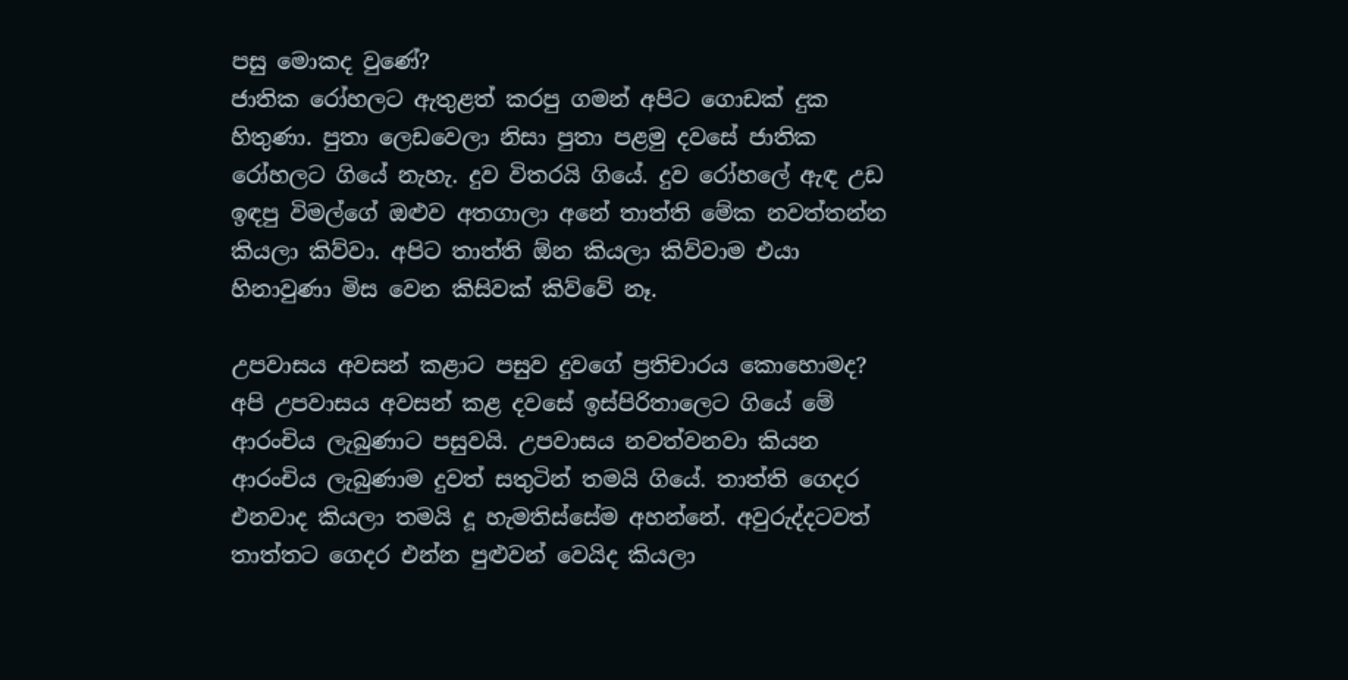පසු මොකද වුණේ?
ජාතික රෝහලට ඇතුළත් කරපු ගමන් අපිට ගොඩක් දුක හිතුණා. පුතා ලෙඩවෙලා නිසා පුතා පළමු දවසේ ජාතික රෝහලට ගියේ නැහැ. දුව විතරයි ගියේ. දුව රෝහ‍ලේ ඇඳ උඩ ඉඳපු විමල්ගේ ඔළුව අතගාලා අනේ තාත්ති මේක නවත්තන්න කියලා කිව්වා. අපිට තාත්ති ඕන කියලා කිව්වාම එයා හිනාවුණා මිස වෙන කිසිවක් කිව්වේ නෑ.

උපවාසය අවසන් කළාට පසුව දුවගේ ප්‍රතිචාරය කොහොමද?
අපි උපවාසය අවසන් කළ දවසේ ඉස්පිරිතාලෙට ගියේ මේ ආරංචිය ලැබුණාට පසුවයි. උපවාසය නවත්වනවා කියන ආරංචිය ලැබුණාම දුවත් සතුටින් තමයි ගියේ. තාත්ති ගෙදර එනවාද කියලා තමයි දූ හැමතිස්සේම අහන්නේ. අවුරුද්දටවත් තාත්තට ගෙදර එන්න පුළුවන් වෙයිද කියලා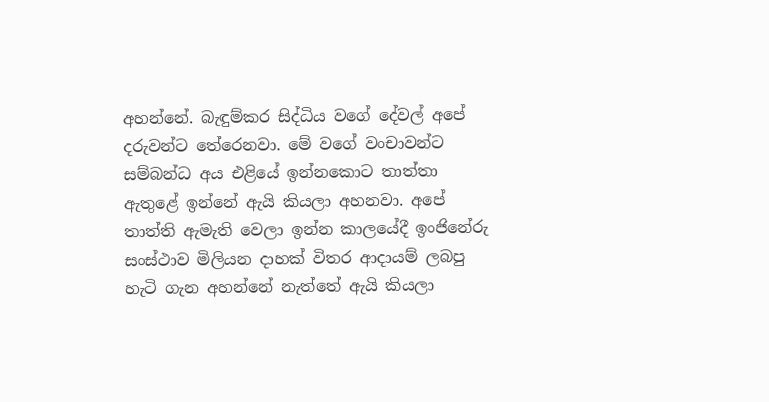අහන්නේ. බැඳුම්කර සිද්ධිය වගේ දේවල් අපේ දරුවන්ට තේරෙනවා. මේ වගේ වංචාවන්ට සම්බන්ධ අය එළියේ ඉන්නකොට තාත්තා ඇතුළේ ඉන්නේ ඇයි කියලා අහනවා. අපේ තාත්ති ඇමැති වෙලා ඉන්න කාලයේදී ඉංජිනේරු සංස්ථාව මිලියන දාහක් විතර ආදායම් ලබපු හැටි ගැන අහන්නේ නැත්තේ ඇයි කියලා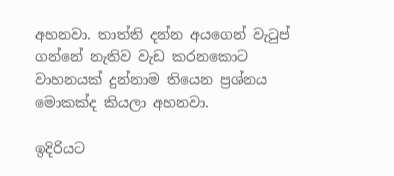අහනවා. තාත්ති දන්න අයගෙන් වැටුප් ගන්නේ නැතිව වැඩ කරනකොට වාහනයක් දුන්නාම තියෙන ප්‍රශ්නය මොකක්ද කියලා අහනවා.

ඉදිරියට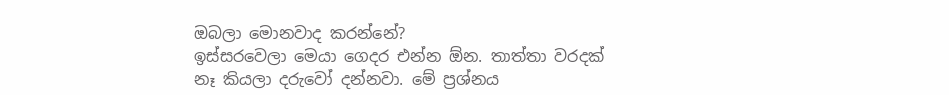ඔබලා මොනවාද කරන්නේ?
ඉස්සරවෙලා මෙයා ගෙදර එන්න ඕන. තාත්තා වරදක් නෑ කියලා දරුවෝ දන්නවා. මේ ප්‍රශ්නය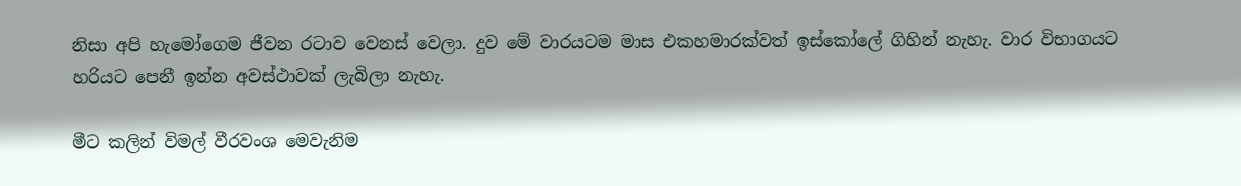නිසා අපි හැමෝගෙම ජීවන රටාව වෙනස් වෙලා. දුව මේ වාරයටම මාස එකහමාරක්වත් ඉස්කෝ‍ලේ ගිහින් නැහැ. වාර විභාගයට හරියට පෙනී ඉන්න අවස්ථාවක් ලැබිලා නැහැ.

මීට කලින් විමල් වීරවංශ මෙවැනිම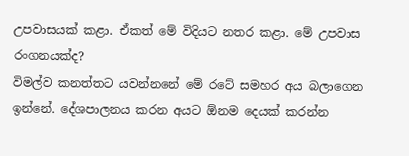උපවාසයක් කළා. ඒකත් මේ විදියට නතර කළා. මේ උපවාස රංගනයක්ද?
විමල්ව කනත්තට යවන්නනේ මේ රටේ සමහර අය බලාගෙන ඉන්නේ. දේශපාලනය කරන අයට ඕනම දෙයක් කරන්න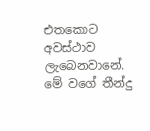එතකොට අවස්ථාව ලැබෙනවානේ. මේ වගේ තීන්දු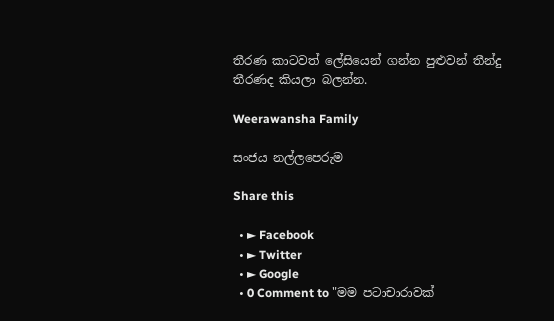තීරණ කාටවත් ‍ලේසියෙන් ගන්න පුළුවන් තීන්දු තීරණද කියලා බලන්න.

Weerawansha Family

සංජය නල්ලපෙරුම

Share this

  • ► Facebook
  • ► Twitter
  • ► Google
  • 0 Comment to "මම පටාචාරාවක්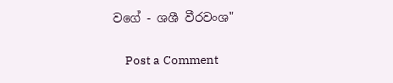වගේ - ශශී වීරවංශ"

    Post a Comment